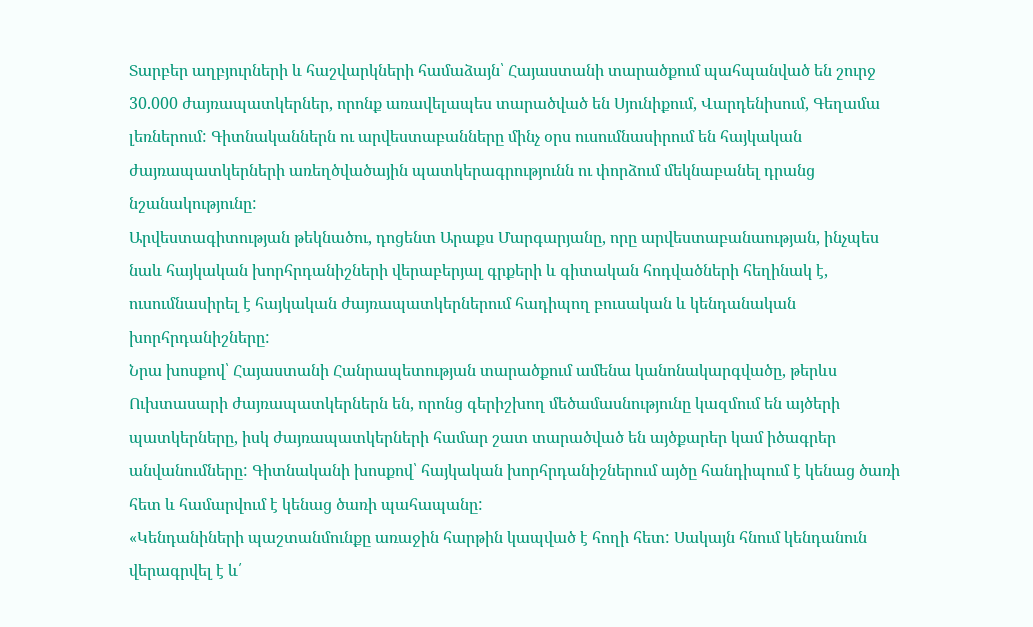Տարբեր աղբյուրների և հաշվարկների համաձայն՝ Հայաստանի տարածքում պահպանված են շուրջ 30.000 ժայռապատկերներ, որոնք առավելապես տարածված են Սյունիքում, Վարդենիսում, Գեղամա լեռներում: Գիտնականներն ու արվեստաբանները մինչ օրս ուսումնասիրում են հայկական ժայռապատկերների առեղծվածային պատկերագրությունն ու փորձում մեկնաբանել դրանց նշանակությունը:
Արվեստագիտության թեկնածու, դոցենտ Արաքս Մարգարյանը, որը արվեստաբանաության, ինչպես նաև հայկական խորհրդանիշների վերաբերյալ գրքերի և գիտական հոդվածների հեղինակ է, ուսումնասիրել է հայկական ժայռապատկերներում հադիպող բուսական և կենդանական խորհրդանիշները:
Նրա խոսքով՝ Հայաստանի Հանրապետության տարածքում ամենա կանոնակարգվածը, թերևս Ուխտասարի ժայռապատկերներն են, որոնց գերիշխող մեծամասնությունը կազմում են այծերի պատկերները, իսկ ժայռապատկերների համար շատ տարածված են այծքարեր կամ իծագրեր անվանումները: Գիտնականի խոսքով՝ հայկական խորհրդանիշներում այծը հանդիպում է կենաց ծառի հետ և համարվում է կենաց ծառի պահապանը:
«Կենդանիների պաշտանմունքը առաջին հարթին կապված է հողի հետ: Սակայն հնում կենդանուն վերագրվել է և՛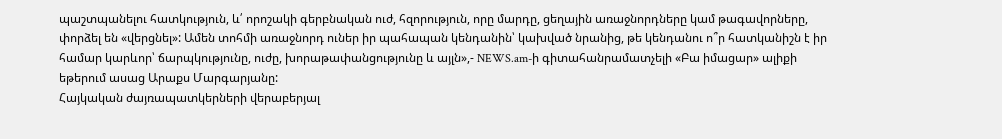պաշտպանելու հատկություն, և՛ որոշակի գերբնական ուժ, հզորություն, որը մարդը, ցեղային առաջնորդները կամ թագավորները, փորձել են «վերցնել»: Ամեն տոհմի առաջնորդ ուներ իր պահապան կենդանին՝ կախված նրանից, թե կենդանու ո՞ր հատկանիշն է իր համար կարևոր՝ ճարպկությունը, ուժը, խորաթափանցությունը և այլն»,- NEWS.am-ի գիտահանրամատչելի «Բա իմացար» ալիքի եթերում ասաց Արաքս Մարգարյանը:
Հայկական ժայռապատկերների վերաբերյալ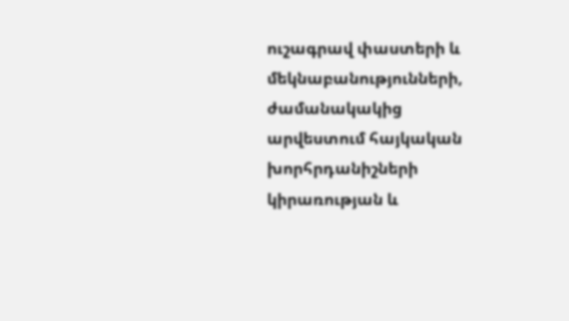ուշագրավ փաստերի և մեկնաբանությունների, ժամանակակից արվեստում հայկական խորհրդանիշների կիրառության և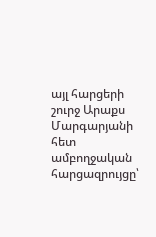այլ հարցերի շուրջ Արաքս Մարգարյանի հետ ամբողջական հարցազրույցը՝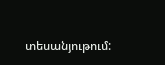տեսանյութում: